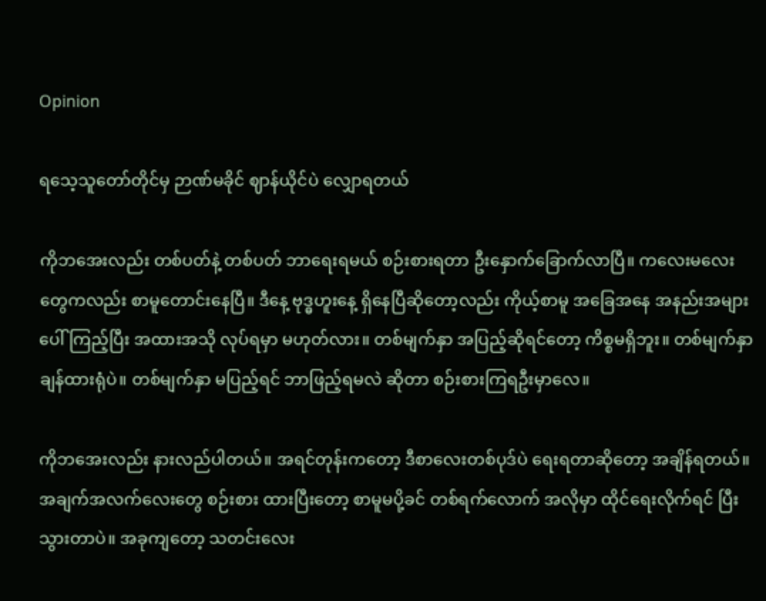Opinion

ရသေ့သူတော်တိုင်မှ ဉာဏ်မခိုင် ဈာန်ယိုင်ပဲ လျှောရတယ်

ကိုဘအေးလည်း တစ်ပတ်နဲ့ တစ်ပတ် ဘာရေးရမယ် စဉ်းစားရတာ ဦးနှောက်ခြောက်လာပြီ။ ကလေးမလေး တွေကလည်း စာမူတောင်းနေပြီ။ ဒီနေ့ ဗုဒ္ဓဟူးနေ့ ရှိနေပြီဆိုတော့လည်း ကိုယ့်စာမူ အခြေအနေ အနည်းအများပေါ် ကြည့်ပြီး အထားအသို လုပ်ရမှာ မဟုတ်လား။ တစ်မျက်နှာ အပြည့်ဆိုရင်တော့ ကိစ္စမရှိဘူး။ တစ်မျက်နှာ ချန်ထားရုံပဲ။ တစ်မျက်နှာ မပြည့်ရင် ဘာဖြည့်ရမလဲ ဆိုတာ စဉ်းစားကြရဦးမှာလေ။

ကိုဘအေးလည်း နားလည်ပါတယ်။ အရင်တုန်းကတော့ ဒီစာလေးတစ်ပုဒ်ပဲ ရေးရတာဆိုတော့ အချိန်ရတယ်။ အချက်အလက်လေးတွေ စဉ်းစား ထားပြီးတော့ စာမူမပို့ခင် တစ်ရက်လောက် အလိုမှာ ထိုင်ရေးလိုက်ရင် ပြီးသွားတာပဲ။ အခုကျတော့ သတင်းလေး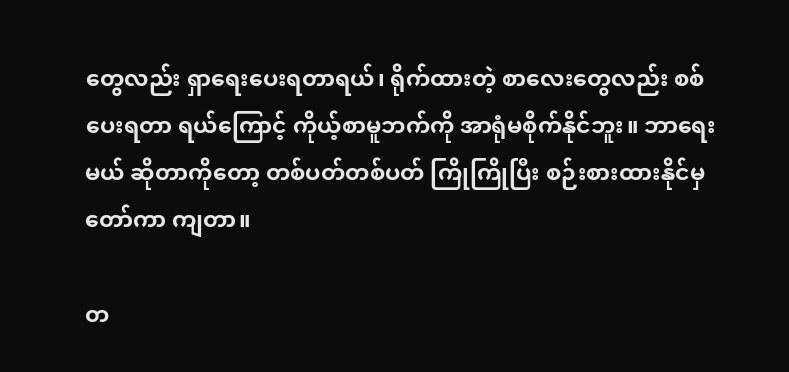တွေလည်း ရှာရေးပေးရတာရယ်၊ ရိုက်ထားတဲ့ စာလေးတွေလည်း စစ်ပေးရတာ ရယ်ကြောင့် ကိုယ့်စာမူဘက်ကို အာရုံမစိုက်နိုင်ဘူး။ ဘာရေးမယ် ဆိုတာကိုတော့ တစ်ပတ်တစ်ပတ် ကြိုကြိုပြီး စဉ်းစားထားနိုင်မှ တော်ကာ ကျတာ။

တ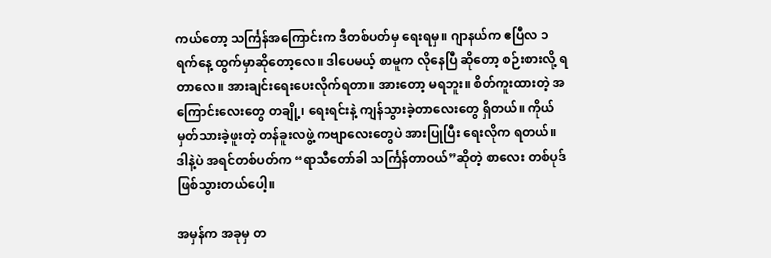ကယ်တော့ သင်္ကြန်အကြောင်းက ဒီတစ်ပတ်မှ ရေးရမှ။ ဂျာနယ်က ဧပြီလ ၁ရက်နေ့ ထွက်မှာဆိုတော့လေ။ ဒါပေမယ့် စာမူက လိုနေပြီ ဆိုတော့ စဉ်းစားလို့ ရတာလေ။ အားချင်းရေးပေးလိုက်ရတာ။ အားတော့ မရဘူး။ စိတ်ကူးထားတဲ့ အကြောင်းလေးတွေ တချို့၊ ရေးရင်းနဲ့ ကျန်သွားခဲ့တာလေးတွေ ရှိတယ်။ ကိုယ်မှတ်သားခဲ့ဖူးတဲ့ တန်ခူးလဖွဲ့ ကဗျာလေးတွေပဲ အားပြုပြီး ရေးလိုက ရတယ်။ ဒါနဲ့ပဲ အရင်တစ်ပတ်က “ရာသီတော်ခါ သင်္ကြန်တာဝယ်”ဆိုတဲ့ စာလေး တစ်ပုဒ် ဖြစ်သွားတယ်ပေါ့။

အမှန်က အခုမှ တ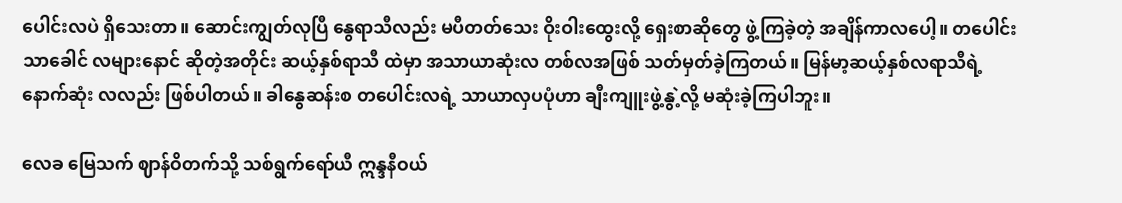ပေါင်းလပဲ ရှိသေးတာ။ ဆောင်းကျွတ်လုပြီ နွေရာသီလည်း မပီတတ်သေး ဝိုးဝါးထွေးလို့ ရှေးစာဆိုတွေ ဖွဲ့ကြခဲ့တဲ့ အချိန်ကာလပေါ့။ တပေါင်းသာခေါင် လများနောင် ဆိုတဲ့အတိုင်း ဆယ့်နှစ်ရာသီ ထဲမှာ အသာယာဆုံးလ တစ်လအဖြစ် သတ်မှတ်ခဲ့ကြတယ်။ မြန်မာ့ဆယ့်နှစ်လရာသီရဲ့ နောက်ဆုံး လလည်း ဖြစ်ပါတယ်။ ခါနွေဆန်းစ တပေါင်းလရဲ့ သာယာလှပပုံဟာ ချီးကျူးဖွဲ့နွဲ့လို့ မဆုံးခဲ့ကြပါဘူး။

လေခ မြေသက် ဈာန်ဝိတက်သို့ သစ်ရွက်ရော်ယီ ဣန္ဒနီဝယ်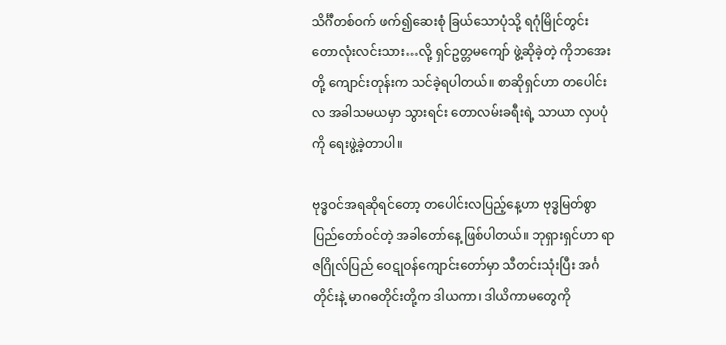သိင်္ဂီတစ်ဝက် ဖက်၍ဆေးစုံ ခြယ်သောပုံသို့ ရဂုံမြိုင်တွင်း တောလုံးလင်းသား…လို့ ရှင်ဥတ္တမကျော် ဖွဲ့ဆိုခဲ့တဲ့ ကိုဘအေးတို့ ကျောင်းတုန်းက သင်ခဲ့ရပါတယ်။ စာဆိုရှင်ဟာ တပေါင်းလ အခါသမယမှာ သွားရင်း တောလမ်းခရီးရဲ့ သာယာ လှပပုံကို ရေးဖွဲ့ခဲ့တာပါ။

ဗုဒ္ဓဝင်အရဆိုရင်တော့ တပေါင်းလပြည့်နေ့ဟာ ဗုဒ္ဓမြတ်စွာ ပြည်တော်ဝင်တဲ့ အခါတော်နေ့ ဖြစ်ပါတယ်။ ဘုရှားရှင်ဟာ ရာဇဂြိုလ်ပြည် ဝေဋုဝန်ကျောင်းတော်မှာ သီတင်းသုံးပြီး အင်္ဂတိုင်းနဲ့ မာဂဓတိုင်းတို့က ဒါယကာ၊ ဒါယိကာမတွေကို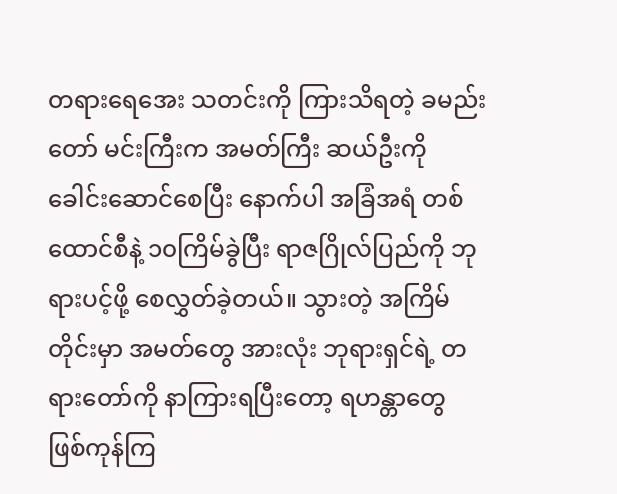တရားရေအေး သတင်းကို ကြားသိရတဲ့ ခမည်းတော် မင်းကြီးက အမတ်ကြီး ဆယ်ဦးကို ခေါင်းဆောင်စေပြီး နောက်ပါ အခြံအရံ တစ်ထောင်စီနဲ့ ၁၀ကြိမ်ခွဲပြီး ရာဇဂြိုလ်ပြည်ကို ဘုရားပင့်ဖို့ စေလွှတ်ခဲ့တယ်။ သွားတဲ့ အကြိမ်တိုင်းမှာ အမတ်တွေ အားလုံး ဘုရားရှင်ရဲ့ တရားတော်ကို နာကြားရပြီးတော့ ရဟန္တာတွေ ဖြစ်ကုန်ကြ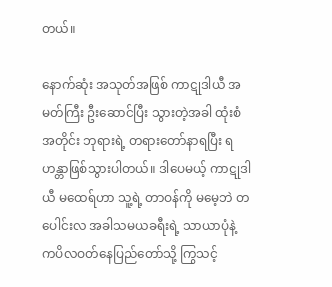တယ်။

နောက်ဆုံး အသုတ်အဖြစ် ကာဋုဒါယီ အမတ်ကြီး ဦးဆောင်ပြီး သွားတဲ့အခါ ထုံးစံအတိုင်း ဘုရားရဲ့ တရားတော်နာရပြီး ရဟန္တာဖြစ်သွားပါတယ်။ ဒါပေမယ့် ကာဋုဒါယီ မထေရ်ဟာ သူ့ရဲ့ တာဝန်ကို မမေ့ဘဲ တပေါင်းလ အခါသမယခရီးရဲ့ သာယာပုံနဲ့ ကပိလဝတ်နေပြည်တော်သို့ ကြွသင့်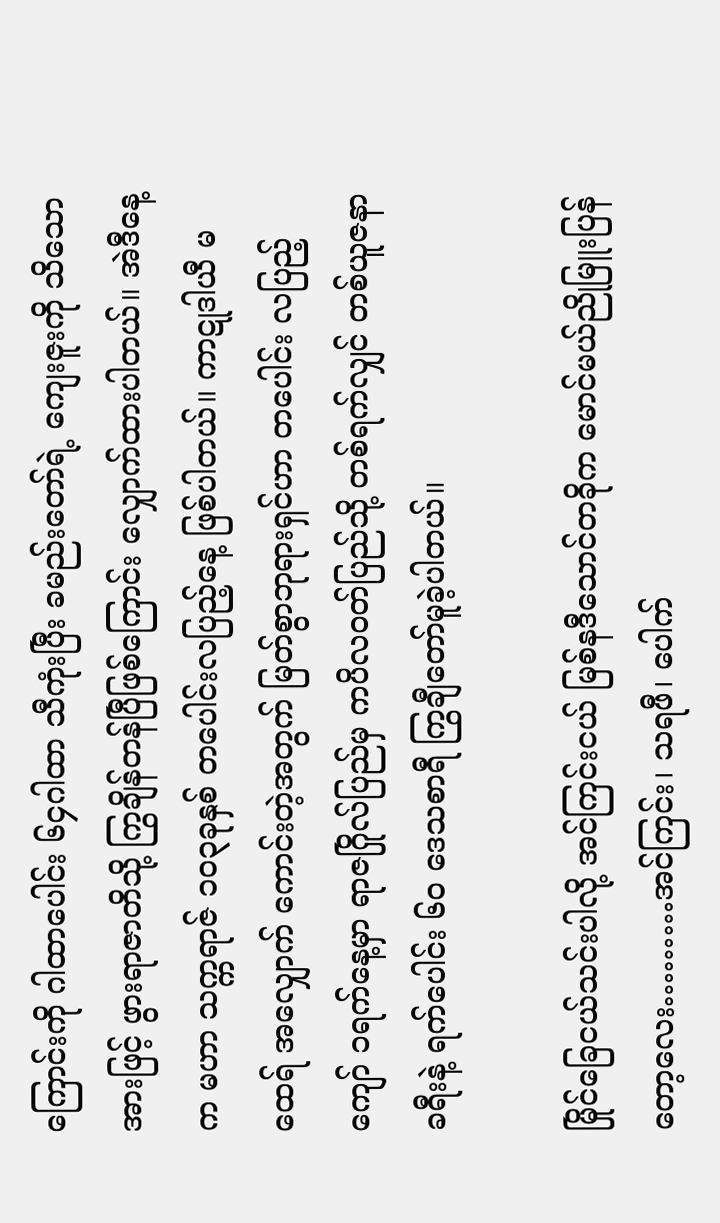ကြောင်းကို ဂါထာပေါင်း ၆၄ဂါထာ သီကုံးပြီး ခမည်းတော်ရဲ့ ကျေးဇူးကို သိသောအားဖြင့် ဖွားရာဇာတိသို့ ကြွချိန်တန်ပြီဖြစ်ကြောင်း လျှောက်ထားပါတယ်။ အဲဒီနေ့က မဟာ သက္ကရာဇ် ၁၀၃ခုနှစ် တပေါင်းလပြည့်နေ့ ဖြစ်ပါတယ်။ ကာဋုဒါယီ မထေရ် အလျှောက် ကောင်းတဲ့အတွက် မြတ်စွာဘုရားရှင်ဟာ တပေါင်း လပြည့်ကျော် ၁ရက်နေ့မှာ ရာဇဂြိုလ်ပြည်မှ ကပိလဝတ်ပြည်သို့ တစ်ရက်လျှင် တစ်ယူဇနာ ခရီးနဲ့ ရက်ပေါင်း ၆၀ ဒေသစာရီ ကြွချီတော်မူခဲ့ပါတယ်။

မြိုင်ခြေငယ်သင်းပါလို့ အင်ကြင်းငယ် မြစ်နဒီသောင်တခိုက မောင်မယ်ညိုမြူးပြန်တော့လေး………အင်ကြင်း၊ သရဖီ၊ ပေါက်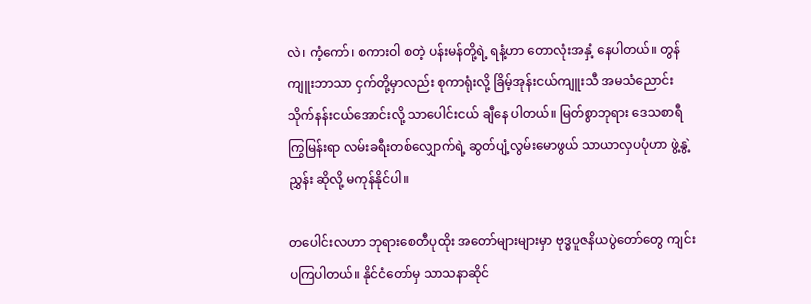လဲ၊ ကံ့ကော်၊ စကားဝါ စတဲ့ ပန်းမန်တို့ရဲ့ ရနံ့ဟာ တောလုံးအနှံ့ နေပါတယ်။ တွန်ကျူးဘာသာ ငှက်တို့မှာလည်း စုကာရုံးလို့ ခြိမ့်အုန်းငယ်ကျူးသီ အမသံညောင်း သိုက်နန်းငယ်အောင်းလို့ သာပေါင်းငယ် ချီနေ ပါတယ်။ မြတ်စွာဘုရား ဒေသစာရီကြွမြန်းရာ လမ်းခရီးတစ်လျှောက်ရဲ့ ဆွတ်ပျံ့လွမ်းမောဖွယ် သာယာလှပပုံဟာ ဖွဲ့နွဲ့ညွှန်း ဆိုလို့ မကုန်နိုင်ပါ။

တပေါင်းလဟာ ဘုရားစေတီပုထိုး အတော်များများမှာ ဗုဒ္ဓပူဇနိယပွဲတော်တွေ ကျင်းပကြပါတယ်။ နိုင်ငံတော်မှ သာသနာဆိုင်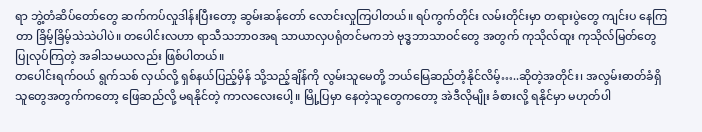ရာ ဘွဲ့တံဆိပ်တော်တွေ ဆက်ကပ်လှုဒါန်းပြီးတော့ ဆွမ်းဆန်တော် လောင်းလှုကြပါတယ်။ ရပ်ကွက်တိုင်း လမ်းတိုင်းမှာ တရားပွဲတွေ ကျင်းပ နေကြတာ ခြိမ့်ခြိမ့်သဲသဲပါပဲ။ တပေါင်းလဟာ ရာသီသဘာဝအရ သာယာလှပရုံတင်မကဘဲ ဗုဒ္ဓဘာသာဝင်တွေ အတွက် ကုသိုလ်ထူး ကုသိုလ်မြတ်တွေ ပြုလုပ်ကြတဲ့ အခါသမယလည်း ဖြစ်ပါတယ်။
တပေါင်းရက်ဝယ် ရွက်သစ် လှယ်လို့ ရှစ်နယ်ပြည့်မှိန် သို့သည့်ချိန်ကို လွမ်းသူမေတို့ ဘယ်မြေဆည်တံ့နိုင်လိမ့်…..ဆိုတဲ့အတိုင်း၊ အလွမ်းဓာတ်ခံရှိသူတွေအတွက်ကတော့ ဖြေဆည်လို့ မရနိုင်တဲ့ ကာလလေးပေါ့။ မြို့ပြမှာ နေတဲ့သူတွေကတော့ အဲဒီလိုမျိုး ခံစားလို့ ရနိုင်မှာ မဟုတ်ပါ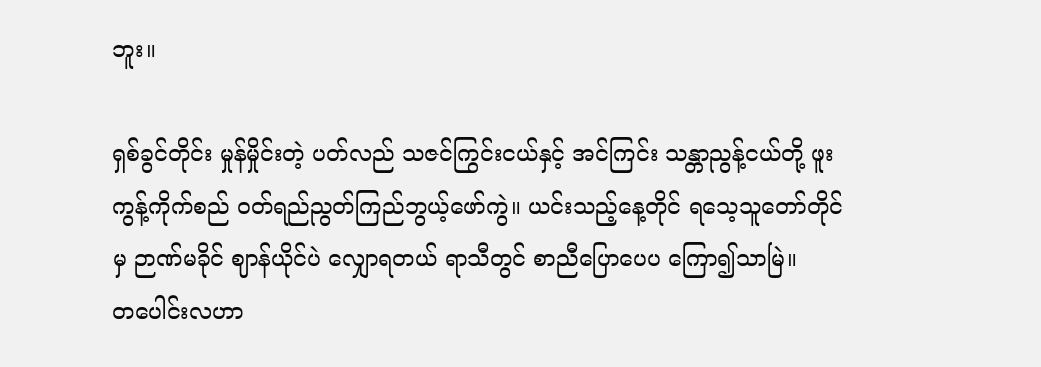ဘူး။

ရှစ်ခွင်တိုင်း မှုန်မှိုင်းတဲ့ ပတ်လည် သဇင်ကြွင်းငယ်နှင့် အင်ကြင်း သန္တာညွန့်ငယ်တို့ ဖူးကွန့်ကိုက်စည် ဝတ်ရည်ညွတ်ကြည်ဘွယ့်ဖော်ကွဲ။ ယင်းသည့်နေ့တိုင် ရသေ့သူတော်တိုင်မှ ဉာဏ်မခိုင် ဈာန်ယိုင်ပဲ လျှောရတယ် ရာသီတွင် စာညီပြောပေပ ကြော၍သာမြဲ။
တပေါင်းလဟာ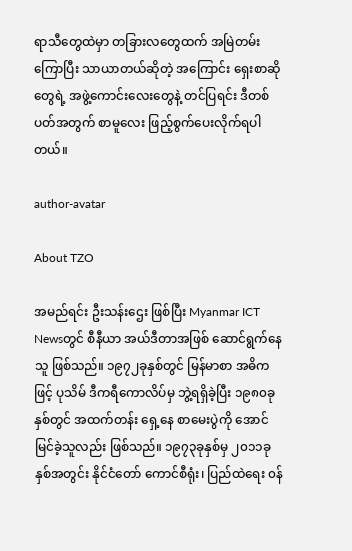ရာသီတွေထဲမှာ တခြားလတွေထက် အမြဲတမ်း ကြောပြီး သာယာတယ်ဆိုတဲ့ အကြောင်း ရှေးစာဆိုတွေရဲ့ အဖွဲ့ကောင်းလေးတွေနဲ့ တင်ပြရင်း ဒီတစ်ပတ်အတွက် စာမူလေး ဖြည့်စွက်ပေးလိုက်ရပါတယ်။

author-avatar

About TZO

အမည်ရင်း ဦးသန်းဌေး ဖြစ်ပြီး Myanmar ICT Newsတွင် စီနီယာ အယ်ဒီတာအဖြစ် ဆောင်ရွက်နေသူ ဖြစ်သည်။ ၁၉၇၂ခုနှစ်တွင် မြန်မာစာ အဓိကဖြင့် ပုသိမ် ဒီကရီကောလိပ်မှ ဘွဲ့ရရှိခဲ့ပြီး ၁၉၈၀ခုနှစ်တွင် အထက်တန်း ရှေ့နေ စာမေးပွဲကို အောင်မြင်ခဲ့သူလည်း ဖြစ်သည်။ ၁၉၇၃ခုနှစ်မှ ၂၀၁၁ခုနှစ်အတွင်း နိုင်ငံတော် ကောင်စီရုံး၊ ပြည်ထဲရေး ၀န်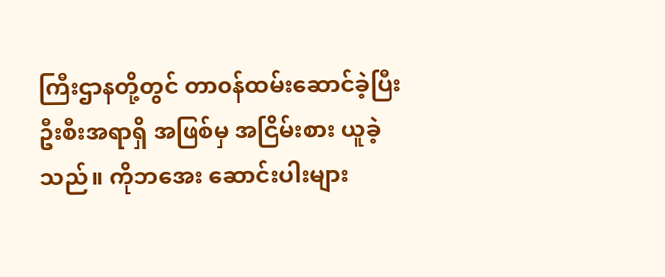ကြီးဌာနတို့တွင် တာ၀န်ထမ်းဆောင်ခဲ့ပြီး ဦးစီးအရာရှိ အဖြစ်မှ အငြိမ်းစား ယူခဲ့သည်။ ကိုဘအေး ဆောင်းပါးများ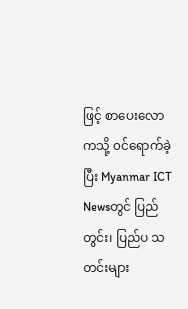ဖြင့် စာပေးလောကသို့ ၀င်ရောက်ခဲ့ပြီး Myanmar ICT Newsတွင် ပြည်တွင်း၊ ပြည်ပ သတင်းများ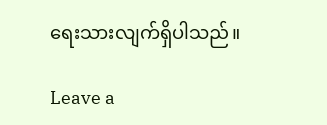ရေးသားလျက်ရှိပါသည်။

Leave a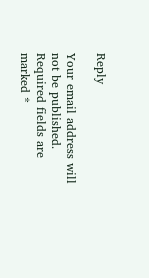Reply

Your email address will not be published. Required fields are marked *